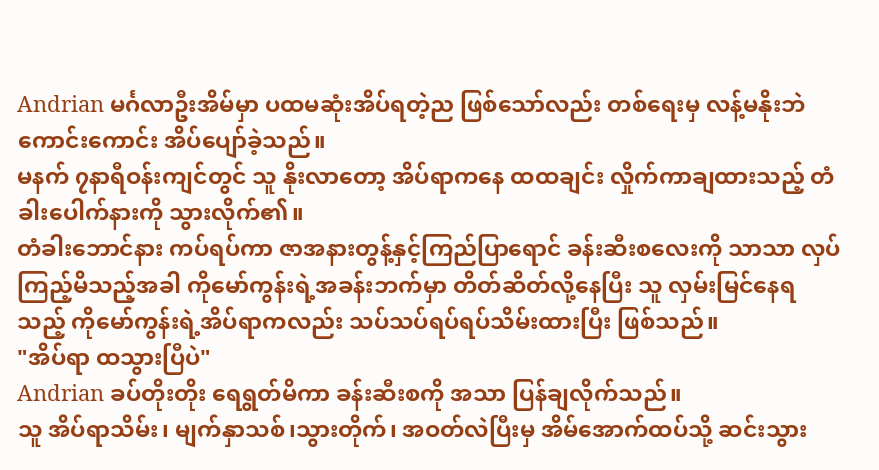Andrian မင်္ဂလာဦးအိမ်မှာ ပထမဆုံးအိပ်ရတဲ့ည ဖြစ်သော်လည်း တစ်ရေးမှ လန့်မနိုးဘဲ ကောင်းကောင်း အိပ်ပျော်ခဲ့သည်။
မနက် ၇နာရီဝန်းကျင်တွင် သူ နိုးလာတော့ အိပ်ရာကနေ ထထချင်း လှိုက်ကာချထားသည့် တံခါးပေါက်နားကို သွားလိုက်၏။
တံခါးဘောင်နား ကပ်ရပ်ကာ ဇာအနားတွန့်နှင့်ကြည်ပြာရောင် ခန်းဆီးစလေးကို သာသာ လှပ်ကြည့်မိသည့်အခါ ကိုမော်ကွန်းရဲ့အခန်းဘက်မှာ တိတ်ဆိတ်လို့နေပြီး သူ လှမ်းမြင်နေရသည့် ကိုမော်ကွန်းရဲ့အိပ်ရာကလည်း သပ်သပ်ရပ်ရပ်သိမ်းထားပြီး ဖြစ်သည်။
"အိပ်ရာ ထသွားပြီပဲ"
Andrian ခပ်တိုးတိုး ရေရွတ်မိကာ ခန်းဆီးစကို အသာ ပြန်ချလိုက်သည်။
သူ အိပ်ရာသိမ်း၊ မျက်နှာသစ်၊သွားတိုက်၊ အဝတ်လဲပြီးမှ အိမ်အောက်ထပ်သို့ ဆင်းသွား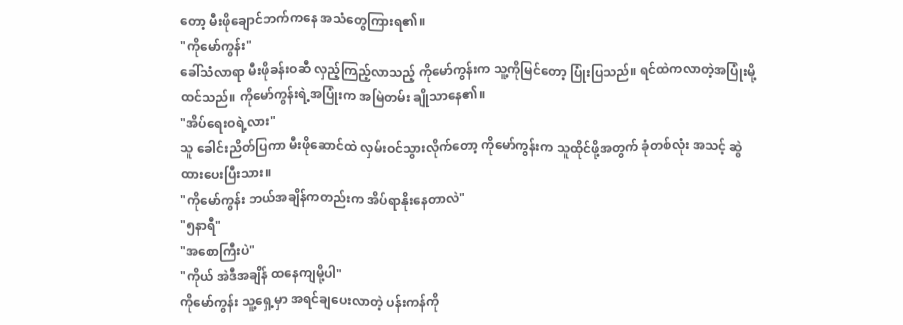တော့ မီးဖိုချောင်ဘက်ကနေ အသံတွေကြားရ၏။
"ကိုမော်ကွန်း"
ခေါ်သံလာရာ မီးဖိုခန်းဝဆီ လှည့်ကြည့်လာသည့် ကိုမော်ကွန်းက သူ့ကိုမြင်တော့ ပြုံးပြသည်။ ရင်ထဲကလာတဲ့အပြုံးမို့ထင်သည်။ ကိုမော်ကွန်းရဲ့အပြုံးက အမြဲတမ်း ချိုသာနေ၏။
"အိပ်ရေးဝရဲ့လား"
သူ ခေါင်းညိတ်ပြကာ မီးဖိုဆောင်ထဲ လှမ်းဝင်သွားလိုက်တော့ ကိုမော်ကွန်းက သူထိုင်ဖို့အတွက် ခုံတစ်လုံး အသင့် ဆွဲထားပေးပြီးသား။
"ကိုမော်ကွန်း ဘယ်အချိန်ကတည်းက အိပ်ရာနိုးနေတာလဲ"
"၅နာရီ"
"အစောကြီးပဲ"
"ကိုယ် အဲဒီအချိန် ထနေကျမို့ပါ"
ကိုမော်ကွန်း သူ့ရှေ့မှာ အရင်ချပေးလာတဲ့ ပန်းကန်ကို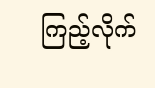ကြည့်လိုက်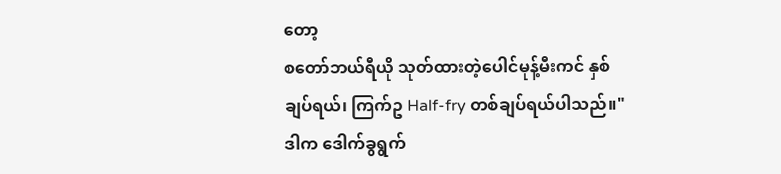တော့
စတော်ဘယ်ရီယို သုတ်ထားတဲ့ပေါင်မုန့်မီးကင် နှစ်ချပ်ရယ်၊ ကြက်ဥ Half-fry တစ်ချပ်ရယ်ပါသည်။"ဒါက ဒေါက်ခွရွက်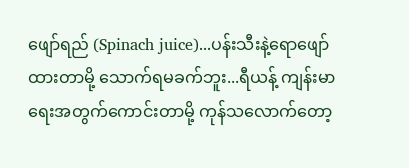ဖျော်ရည် (Spinach juice)...ပန်းသီးနဲ့ရောဖျော်ထားတာမို့ သောက်ရမခက်ဘူး...ရီယန့် ကျန်းမာရေးအတွက်ကောင်းတာမို့ ကုန်သလောက်တော့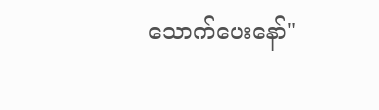သောက်ပေးနော်"